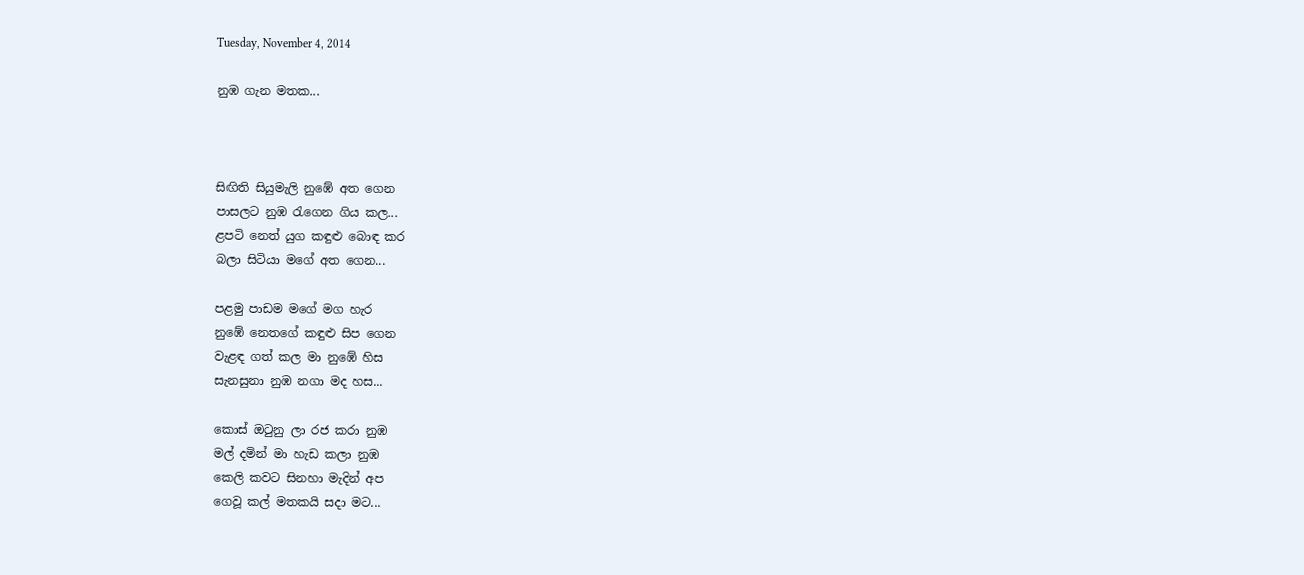Tuesday, November 4, 2014

නුඹ ගැන මතක...



සිඟිති සියුමැලි නුඹේ අත ගෙන
පාසලට නුඹ රැගෙන ගිය කල...
ළපටි නෙත් යුග කඳුළු බොඳ කර
බලා සිටියා මගේ අත ගෙන...

පළමු පාඩම මගේ මග හැර
නුඹේ නෙතගේ කඳුළු සිප ගෙන
වැළඳ ගත් කල මා නුඹේ හිස
සැනසුනා නුඹ නගා මද හස...

කොස් ඔටුනු ලා රජ කරා නුඹ
මල් දමින් මා හැඩ කලා නුඹ
කෙලි කවට සිනහා මැදින් අප
ගෙවූ කල් මතකයි සදා මට...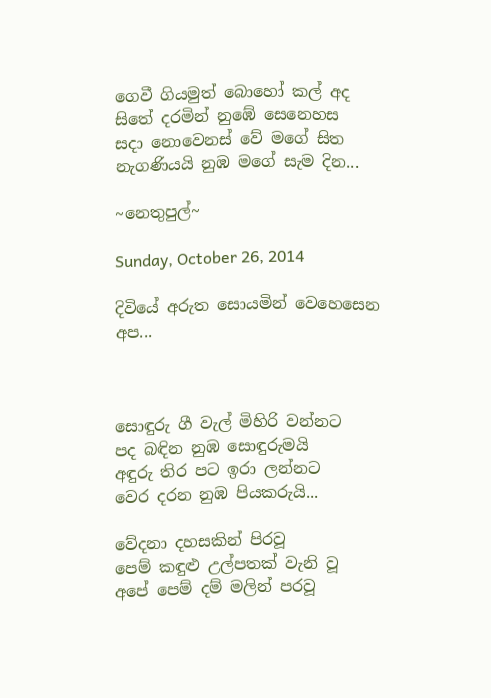ගෙවී ගියමුත් බොහෝ කල් අද
සිතේ දරමින් නුඹේ සෙනෙහස
සදා නොවෙනස් වේ මගේ සිත
නැගණියයි නුඹ මගේ සැම දින...

~නෙතුපුල්~

Sunday, October 26, 2014

දිවියේ අරුත සොයමින් වෙහෙසෙන අප...



සොඳුරු ගී වැල් මිහිරි වන්නට
පද බඳින නුඹ සොඳුරුමයි
අඳුරු තිර පට ඉරා ලන්නට
වෙර දරන නුඹ පියකරුයි...

වේදනා දහසකින් පිරවූ
පෙම් කඳුළු උල්පතක් වැනි වූ
අපේ පෙම් දම් මලින් පරවූ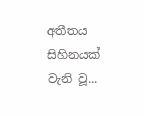අතීතය සිහිනයක් වැනි වූ...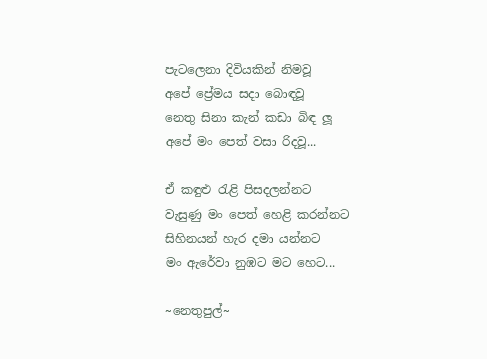පැටලෙනා දිවියකින් නිමවූ
අපේ ප්‍රේමය සදා බොඳවූ
නෙතු සිනා කැන් කඩා බිඳ ලූ
අපේ මං පෙත් වසා රිදවූ...

ඒ කඳුළු රැළි පිසදලන්නට
වැසුණු මං පෙත් හෙළි කරන්නට
සිහිනයන් හැර දමා යන්නට
මං ඇරේවා නුඹට මට හෙට...

~නෙතුපුල්~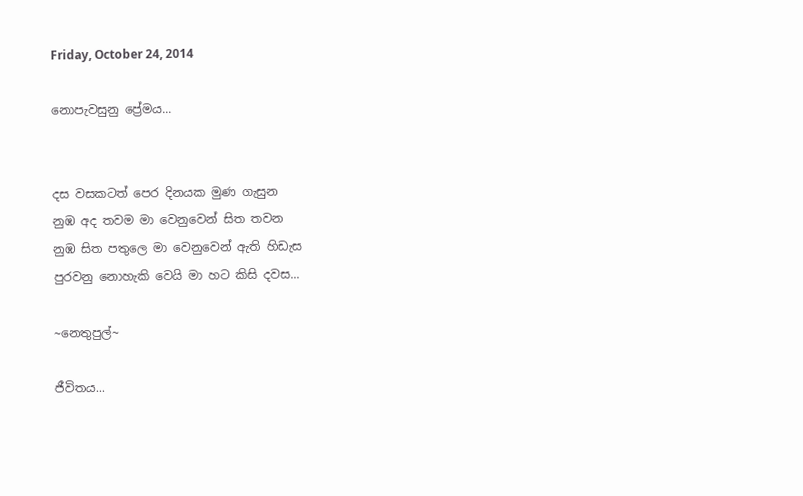Friday, October 24, 2014

නොපැවසුනු ප්‍රේමය...


දස වසකටත් පෙර දිනයක මුණ ගැසුන
නුඹ අද තවම මා වෙනුවෙන් සිත තවන
නුඹ සිත පතුලෙ මා වෙනුවෙන් ඇති හිඩැස
පුරවනු නොහැකි වෙයි මා හට කිසි දවස...

~නෙතුපුල්~

ජීවිතය...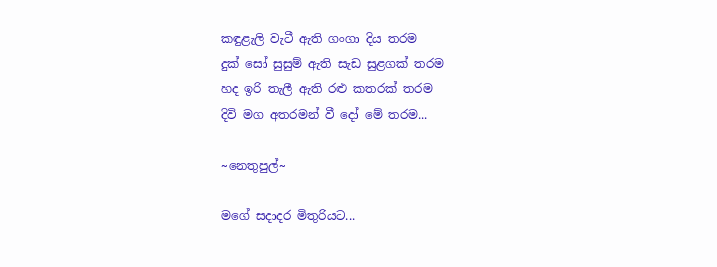කඳුළැලි වැටී ඇති ගංගා දිය තරම
දුක් සෝ සුසුම් ඇති සැඩ සුළගක් තරම
හද ඉරි තැලී ඇති රළු කතරක් තරම
දිවි මග අතරමන් වී දෝ මේ තරම...

~නෙතුපුල්~

මගේ සදාදර මිතුරියට...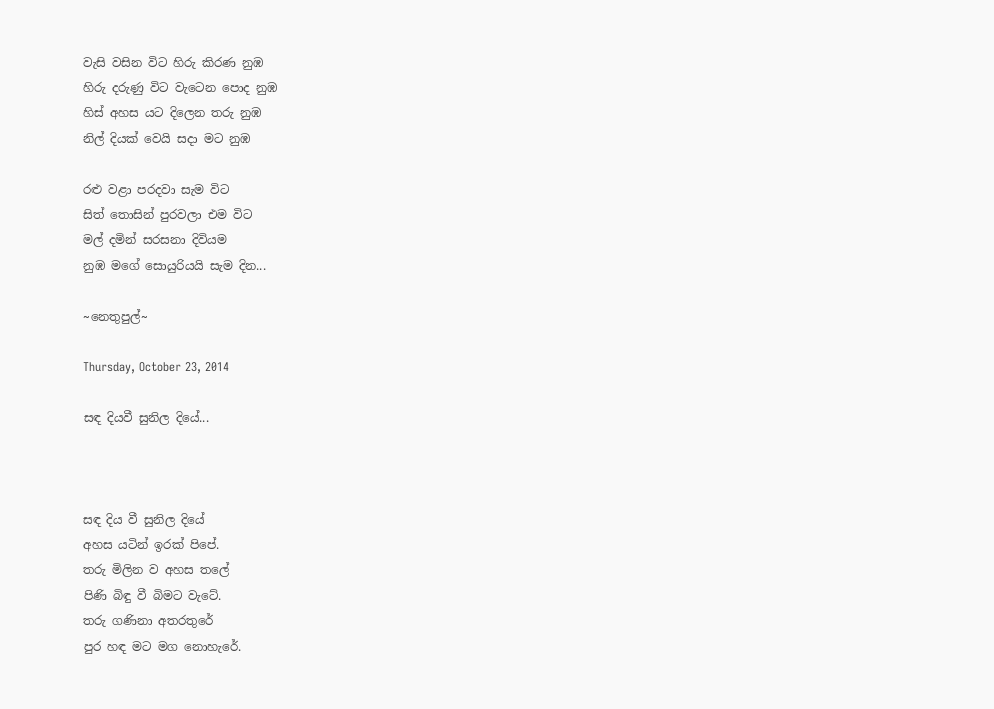වැසි වසින විට හිරු කිරණ නුඹ
හිරු දරුණු විට වැටෙන පොද නුඹ
හිස් අහස යට දිලෙන තරු නුඹ
නිල් දියක් වෙයි සදා මට නුඹ

රළු වළා පරදවා සැම විට
සිත් තොසින් පුරවලා එම විට
මල් දමින් සරසනා දිවියම
නුඹ මගේ සොයුරියයි සැම දින...

~නෙතුපුල්~

Thursday, October 23, 2014

සඳ දියවී සුනිල දියේ...



සඳ දිය වී සුනිල දියේ
අහස යටින් ඉරක් පිපේ.
තරු මිලින ව අහස තලේ
පිණි බිඳු වී බිමට වැටේ.
තරු ගණිනා අතරතුරේ
පුර හඳ මට මග නොහැරේ.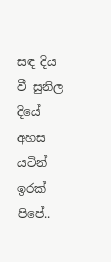සඳ දිය වී සුනිල දියේ
අහස යටින් ඉරක් පිපේ..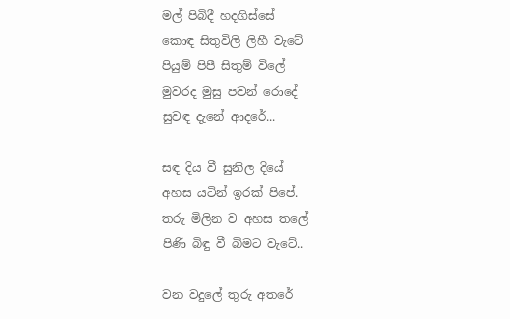මල් පිබිදී හදගිස්සේ
කොඳ සිතුවිලි ලිහී වැටේ
පියුම් පිපී සිතුම් විලේ
මුවරද මුසු පවන් රොදේ
සුවඳ දැනේ ආදරේ...

සඳ දිය වී සුනිල දියේ
අහස යටින් ඉරක් පිපේ.
තරු මිලින ව අහස තලේ
පිණි බිඳු වී බිමට වැටේ..

වන වදුලේ තුරු අතරේ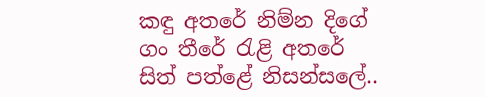කඳු අතරේ නිම්න දිගේ
ගං තීරේ රැළි අතරේ
සිත් පත්ළේ නිසන්සලේ..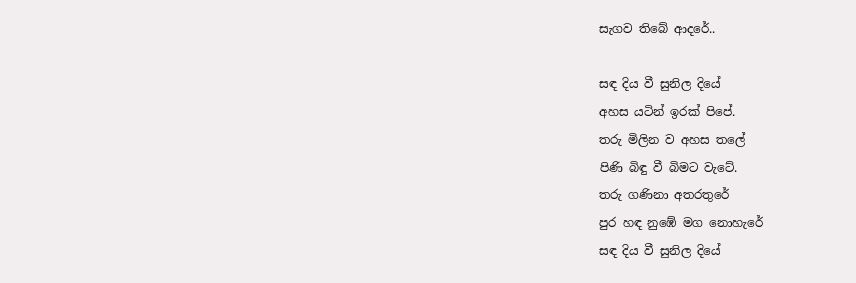සැගව තිබේ ආදරේ..

සඳ දිය වී සුනිල දියේ
අහස යටින් ඉරක් පිපේ.
තරු මිලින ව අහස තලේ
පිණි බිඳු වී බිමට වැටේ.
තරු ගණිනා අතරතුරේ
පුර හඳ නුඹේ මග නොහැරේ
සඳ දිය වී සුනිල දියේ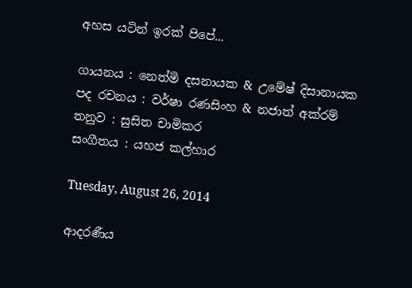අහස යටින් ඉරක් පිපේ...

ගායනය : නෙත්මි දසනායක & උමේෂ් දිසානායක
පද රචනය : වර්ෂා රණසිංහ & නජාත් අක්රම්
තනුව : සුසිත චාමිකර
සංගීතය : යහජ කල්හාර

Tuesday, August 26, 2014

ආදරණීය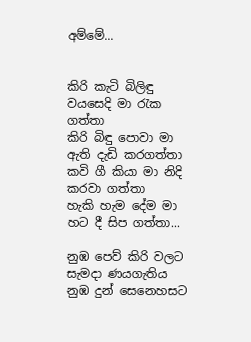අම්මේ...


කිරි කැටි බිලිඳු වයසෙදි මා රැක ගත්තා
කිරි බිඳු පොවා මා ඇති දැඩි කරගත්තා
කවි ගී කියා මා නිදි කරවා ගත්තා
හැකි හැම දේම මා හට දී සිප ගත්තා...

නුඹ පෙව් කිරි වලට සැමදා ණයගැතිය
නුඹ දුන් සෙනෙහසට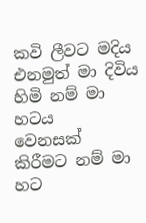කවි ලීවට මදිය
එනමුත් මා දිවිය හිමි නම් මා හටය
වෙනසක් කිරීමට නම් මා හට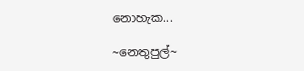නොහැක...

~නෙතුපුල්~